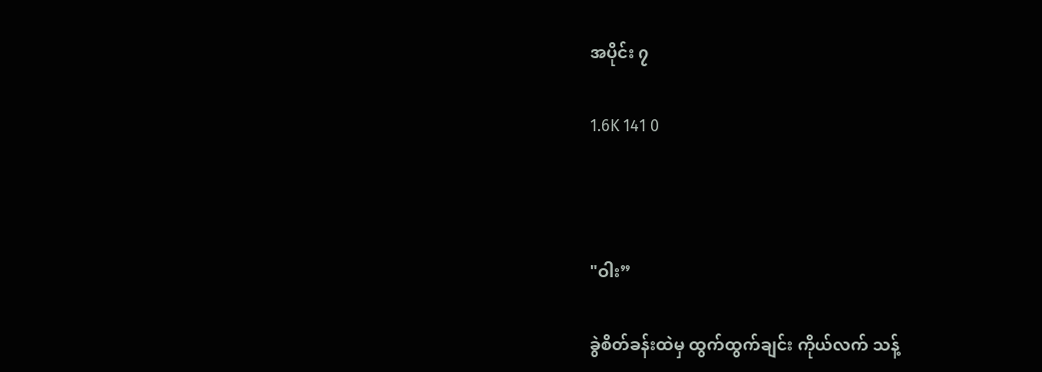အပိုင်း ၇

1.6K 141 0



"ဝါး”

ခွဲစိတ်ခန်းထဲမှ ထွက်ထွက်ချင်း ကိုယ်လက် သန့်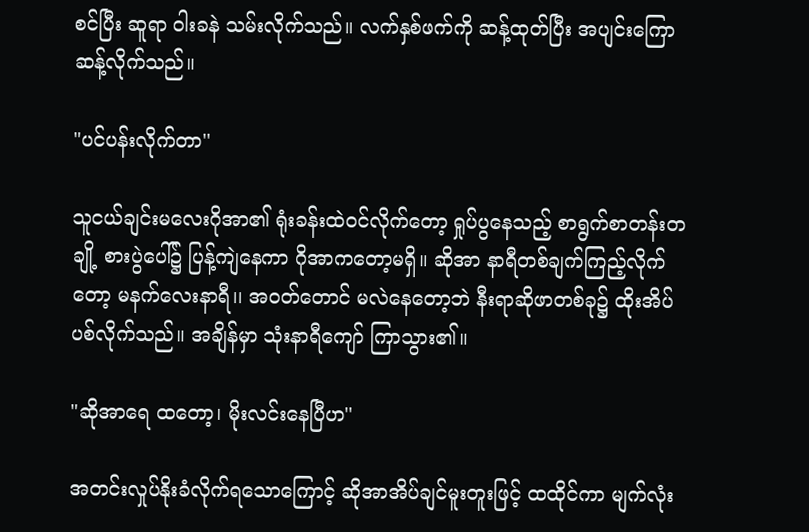စင်ပြီး ဆူရာ ဝါးခနဲ သမ်းလိုက်သည်။ လက်နှစ်ဖက်ကို ဆန့်ထုတ်ပြီး အပျင်းကြောဆန့်လိုက်သည်။

"ပင်ပန်းလိုက်တာ''

သူငယ်ချင်းမလေးဂိုအာ၏ ရုံးခန်းထဲဝင်လိုက်တော့ ရှုပ်ပွနေသည့် စာရွက်စာတန်းတချို့ စားပွဲပေါ်၌ ပြန့်ကျဲနေကာ ဂိုအာကတော့မရှိ။ ဆိုအာ နာရီတစ်ချက်ကြည့်လိုက်တော့ မနက်လေးနာရီ၊၊ အဝတ်တောင် မလဲနေတော့ဘဲ နီးရာဆိုဖာတစ်ခု၌ ထိုးအိပ်ပစ်လိုက်သည်။ အချိန်မှာ သုံးနာရီကျော် ကြာသွား၏။

"ဆိုအာရေ ထတော့၊ မိုးလင်းနေပြီဟ''

အတင်းလှုပ်နိုးခံလိုက်ရသောကြောင့် ဆိုအာအိပ်ချင်မူးတူးဖြင့် ထထိုင်ကာ မျက်လုံး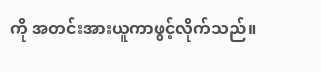ကို အတင်းအားယူကာဖွင့်လိုက်သည်။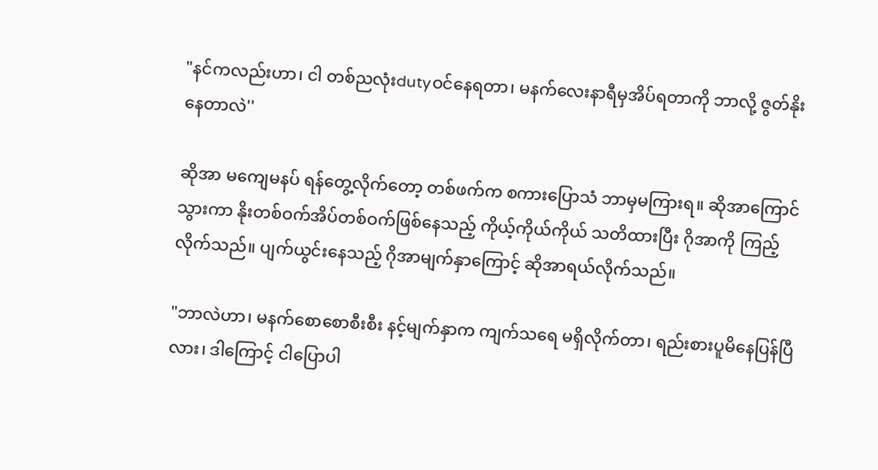"နင်ကလည်းဟာ၊ ငါ တစ်ညလုံးdutyဝင်နေရတာ၊ မနက်လေးနာရီမှအိပ်ရတာကို ဘာလို့ ဇွတ်နိုးနေတာလဲ''

ဆိုအာ မကျေမနပ် ရန်တွေ့လိုက်တော့ တစ်ဖက်က စကားပြောသံ ဘာမှမကြားရ။ ဆိုအာကြောင်သွားကာ နိုးတစ်ဝက်အိပ်တစ်ဝက်ဖြစ်နေသည့် ကိုယ့်ကိုယ်ကိုယ် သတိထားပြီး ဂိုအာကို ကြည့်လိုက်သည်။ ပျက်ယွင်းနေသည့် ဂိုအာမျက်နှာကြောင့် ဆိုအာရယ်လိုက်သည်။

"ဘာလဲဟာ၊ မနက်စောစောစီးစီး နင့်မျက်နှာက ကျက်သရေ မရှိလိုက်တာ၊ ရည်းစားပူမိနေပြန်ပြီလား၊ ဒါကြောင့် ငါပြောပါ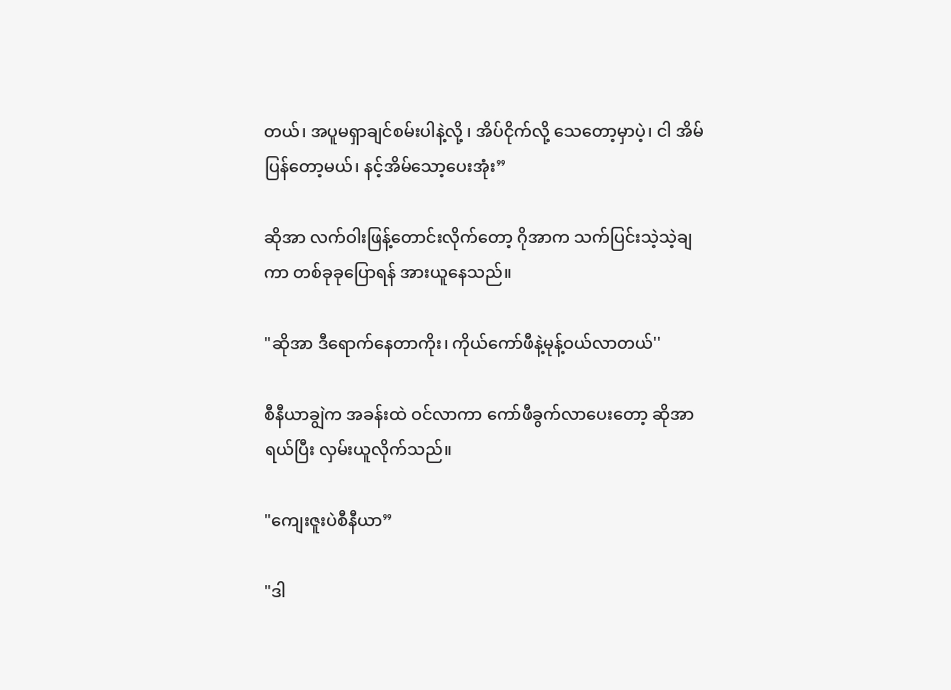တယ်၊ အပူမရှာချင်စမ်းပါနဲ့လို့ ၊ အိပ်ငိုက်လို့ သေတော့မှာပဲ့၊ ငါ အိမ်ပြန်တော့မယ်၊ နင့်အိမ်သော့ပေးအုံး”

ဆိုအာ လက်ဝါးဖြန့်တောင်းလိုက်တော့ ဂိုအာက သက်ပြင်းသဲ့သဲ့ချကာ တစ်ခုခုပြောရန် အားယူနေသည်။

"ဆိုအာ ဒီရောက်နေတာကိုး၊ ကိုယ်ကော်ဖီနဲ့မုန့်ဝယ်လာတယ်''

စီနီယာချွဲက အခန်းထဲ ဝင်လာကာ ကော်ဖီခွက်လာပေးတော့ ဆိုအာရယ်ပြီး လှမ်းယူလိုက်သည်။

"ကျေးဇူးပဲစီနီယာ”

"ဒါ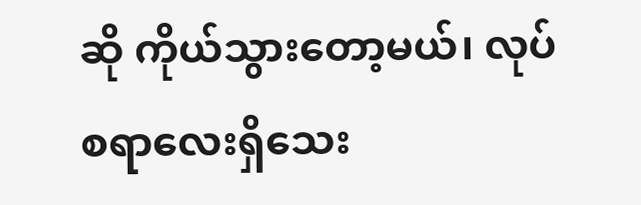ဆို ကိုယ်သွားတော့မယ်၊ လုပ်စရာလေးရှိသေး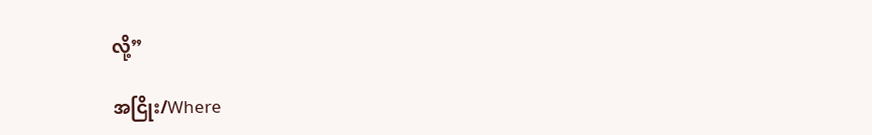လို့”

အငြိုး/Where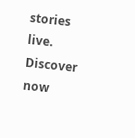stories live. Discover now